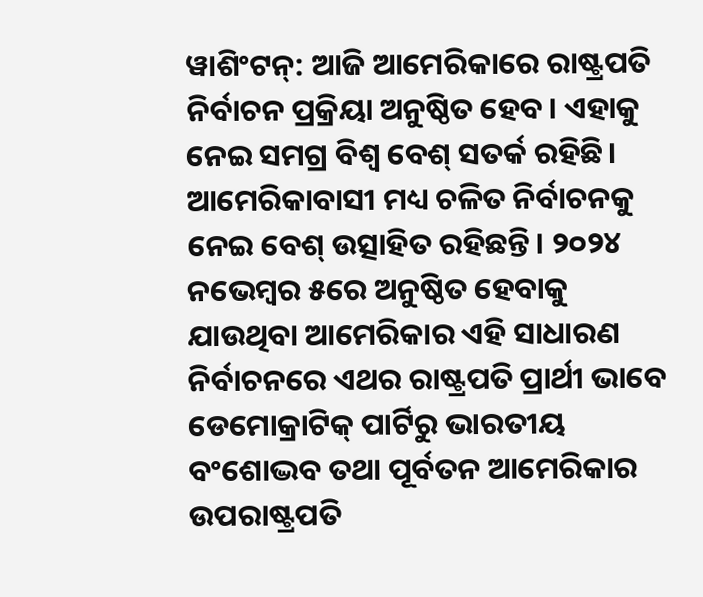ୱାଶିଂଟନ୍: ଆଜି ଆମେରିକାରେ ରାଷ୍ଟ୍ରପତି ନିର୍ବାଚନ ପ୍ରକ୍ରିୟା ଅନୁଷ୍ଠିତ ହେବ। ଏହାକୁ ନେଇ ସମଗ୍ର ବିଶ୍ୱ ବେଶ୍ ସତର୍କ ରହିଛି। ଆମେରିକାବାସୀ ମଧ୍ୟ ଚଳିତ ନିର୍ବାଚନକୁ ନେଇ ବେଶ୍ ଉତ୍ସାହିତ ରହିଛନ୍ତି। ୨୦୨୪ ନଭେମ୍ବର ୫ରେ ଅନୁଷ୍ଠିତ ହେବାକୁ ଯାଉଥିବା ଆମେରିକାର ଏହି ସାଧାରଣ ନିର୍ବାଚନରେ ଏଥର ରାଷ୍ଟ୍ରପତି ପ୍ରାର୍ଥୀ ଭାବେ ଡେମୋକ୍ରାଟିକ୍ ପାର୍ଟିରୁ ଭାରତୀୟ ବଂଶୋଦ୍ଭବ ତଥା ପୂର୍ବତନ ଆମେରିକାର ଉପରାଷ୍ଟ୍ରପତି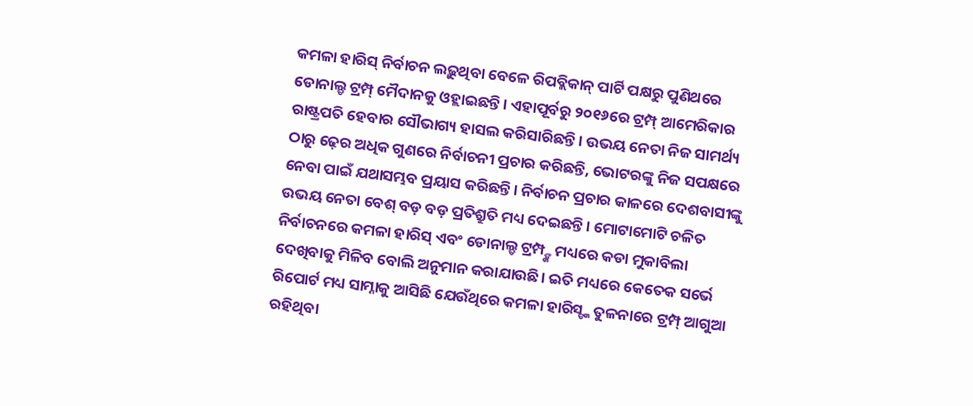କମଳା ହାରିସ୍ ନିର୍ବାଚନ ଲଢ଼ୁଥିବା ବେଳେ ରିପବ୍ଲିକାନ୍ ପାର୍ଟି ପକ୍ଷରୁ ପୁଣିଥରେ ଡୋନାଲ୍ଡ ଟ୍ରମ୍ପ୍ ମୈଦାନକୁ ଓହ୍ଲାଇଛନ୍ତି। ଏହାପୂର୍ବରୁ ୨୦୧୬ରେ ଟ୍ରମ୍ପ୍ ଆମେରିକାର ରାଷ୍ଟ୍ରପତି ହେବାର ସୌଭାଗ୍ୟ ହାସଲ କରିସାରିଛନ୍ତି। ଉଭୟ ନେତା ନିଜ ସାମର୍ଥ୍ୟ ଠାରୁ ଢ଼େର ଅଧିକ ଗୁଣରେ ନିର୍ବାଚନୀ ପ୍ରଚାର କରିଛନ୍ତି, ଭୋଟରଙ୍କୁ ନିଜ ସପକ୍ଷରେ ନେବା ପାଇଁ ଯଥାସମ୍ଭବ ପ୍ରୟାସ କରିଛନ୍ତି। ନିର୍ବାଚନ ପ୍ରଚାର କାଳରେ ଦେଶବାସୀଙ୍କୁ ଉଭୟ ନେତା ବେଶ୍ ବଡ଼ ବଡ଼ ପ୍ରତିଶ୍ରୁତି ମଧ୍ୟ ଦେଇଛନ୍ତି। ମୋଟାମୋଟି ଚଳିତ ନିର୍ବାଚନରେ କମଳା ହାରିସ୍ ଏବଂ ଡୋନାଲ୍ଡ ଟ୍ରମ୍ପ୍ଙ୍କ ମଧ୍ୟରେ କଡା ମୁକାବିଲା ଦେଖିବାକୁ ମିଳିବ ବୋଲି ଅନୁମାନ କରାଯାଉଛି। ଇତି ମଧ୍ୟରେ କେତେକ ସର୍ଭେ ରିପୋର୍ଟ ମଧ୍ୟ ସାମ୍ନାକୁ ଆସିଛି ଯେଉଁଥିରେ କମଳା ହାରିସ୍ଙ୍କ ତୁଳନାରେ ଟ୍ରମ୍ପ୍ ଆଗୁଆ ରହିଥିବା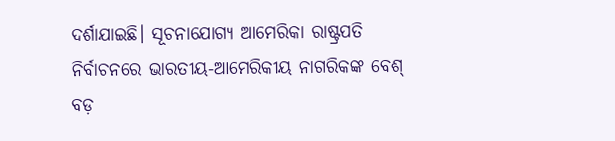ଦର୍ଶାଯାଇଛି। ସୂଚନାଯୋଗ୍ୟ ଆମେରିକା ରାଷ୍ଟ୍ରପତି ନିର୍ବାଚନରେ ଭାରତୀୟ-ଆମେରିକୀୟ ନାଗରିକଙ୍କ ବେଶ୍ ବଡ଼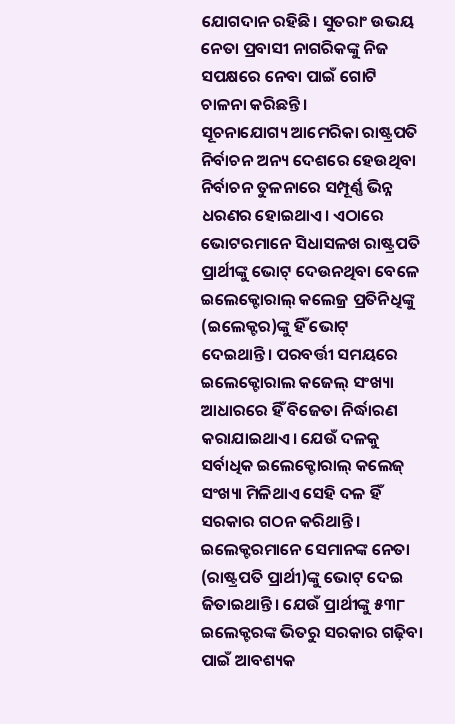ଯୋଗଦାନ ରହିଛି। ସୁତରାଂ ଉଭୟ ନେତା ପ୍ରବାସୀ ନାଗରିକଙ୍କୁ ନିଜ ସପକ୍ଷରେ ନେବା ପାଇଁ ଗୋଟି ଚାଳନା କରିଛନ୍ତି।
ସୂଚନାଯୋଗ୍ୟ ଆମେରିକା ରାଷ୍ଟ୍ରପତି ନିର୍ବାଚନ ଅନ୍ୟ ଦେଶରେ ହେଉଥିବା ନିର୍ବାଚନ ତୁଳନାରେ ସମ୍ପୂର୍ଣ୍ଣ ଭିନ୍ନ ଧରଣର ହୋଇଥାଏ। ଏଠାରେ ଭୋଟରମାନେ ସିଧାସଳଖ ରାଷ୍ଟ୍ରପତି ପ୍ରାର୍ଥୀଙ୍କୁ ଭୋଟ୍ ଦେଉନଥିବା ବେଳେ ଇଲେକ୍ଟୋରାଲ୍ କଲେଜ୍ର ପ୍ରତିନିଧିଙ୍କୁ (ଇଲେକ୍ଟର)ଙ୍କୁ ହିଁ ଭୋଟ୍ ଦେଇଥାନ୍ତି। ପରବର୍ତ୍ତୀ ସମୟରେ ଇଲେକ୍ଟୋରାଲ କଜେଲ୍ ସଂଖ୍ୟା ଆଧାରରେ ହିଁ ବିଜେତା ନିର୍ଦ୍ଧାରଣ କରାଯାଇଥାଏ। ଯେଉଁ ଦଳକୁ ସର୍ବାଧିକ ଇଲେକ୍ଟୋରାଲ୍ କଲେଜ୍ ସଂଖ୍ୟା ମିଳିଥାଏ ସେହି ଦଳ ହିଁ ସରକାର ଗଠନ କରିଥାନ୍ତି। ଇଲେକ୍ଟରମାନେ ସେମାନଙ୍କ ନେତା (ରାଷ୍ଟ୍ରପତି ପ୍ରାର୍ଥୀ)ଙ୍କୁ ଭୋଟ୍ ଦେଇ ଜିତାଇଥାନ୍ତି। ଯେଉଁ ପ୍ରାର୍ଥୀଙ୍କୁ ୫୩୮ ଇଲେକ୍ଟରଙ୍କ ଭିତରୁ ସରକାର ଗଢ଼ିବା ପାଇଁ ଆବଶ୍ୟକ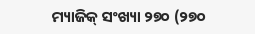ମ୍ୟାଜିକ୍ ସଂଖ୍ୟା ୨୭୦ (୨୭୦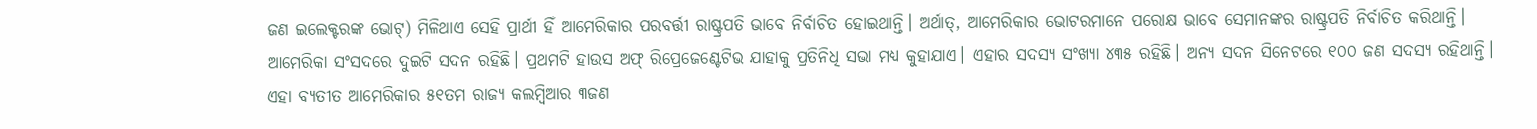ଜଣ ଇଲେକ୍ଟରଙ୍କ ଭୋଟ୍) ମିଳିଥାଏ ସେହି ପ୍ରାର୍ଥୀ ହିଁ ଆମେରିକାର ପରବର୍ତ୍ତୀ ରାଷ୍ଟ୍ରପତି ଭାବେ ନିର୍ବାଚିତ ହୋଇଥାନ୍ତି। ଅର୍ଥାତ୍, ଆମେରିକାର ଭୋଟରମାନେ ପରୋକ୍ଷ ଭାବେ ସେମାନଙ୍କର ରାଷ୍ଟ୍ରପତି ନିର୍ବାଚିତ କରିଥାନ୍ତି।
ଆମେରିକା ସଂସଦରେ ଦୁଇଟି ସଦନ ରହିଛି। ପ୍ରଥମଟି ହାଉସ ଅଫ୍ ରିପ୍ରେଜେଣ୍ଟେଟିଭ ଯାହାକୁ ପ୍ରତିନିଧି ସଭା ମଧ୍ୟ କୁହାଯାଏ। ଏହାର ସଦସ୍ୟ ସଂଖ୍ୟା ୪୩୫ ରହିଛି। ଅନ୍ୟ ସଦନ ସିନେଟରେ ୧୦୦ ଜଣ ସଦସ୍ୟ ରହିଥାନ୍ତି। ଏହା ବ୍ୟତୀତ ଆମେରିକାର ୫୧ତମ ରାଜ୍ୟ କଲମ୍ବିଆର ୩ଜଣ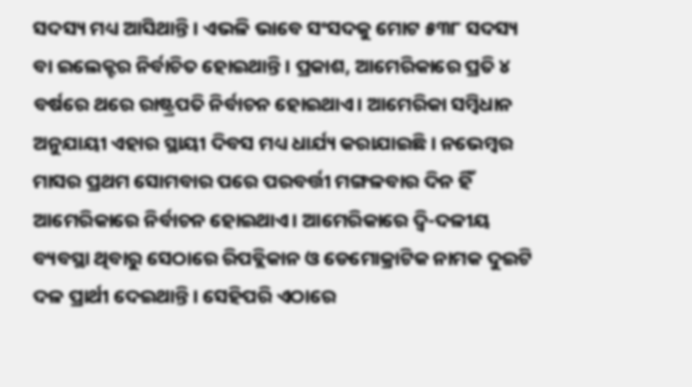ସଦସ୍ୟ ମଧ୍ୟ ଆସିଥାନ୍ତି। ଏଭଳି ଭାବେ ସଂସଦକୁ ମୋଟ ୫୩୮ ସଦସ୍ୟ ବା ଇଲେକ୍ଟର ନିର୍ବାଚିତ ହୋଇଥାନ୍ତି। ପ୍ରକାଶ, ଆମେରିକାରେ ପ୍ରତି ୪ ବର୍ଷରେ ଥରେ ରାଷ୍ଟ୍ରପତି ନିର୍ବାଚନ ହୋଇଥାଏ। ଆମେରିକା ସମ୍ବିଧାନ ଅନୁଯାୟୀ ଏହାର ସ୍ଥାୟୀ ଦିବସ ମଧ୍ୟ ଧାର୍ଯ୍ୟ କରାଯାଇଛି। ନଭେମ୍ବର ମାସର ପ୍ରଥମ ସୋମବାର ପରେ ପରବର୍ତ୍ତୀ ମଙ୍ଗଳବାର ଦିନ ହିଁ ଆମେରିକାରେ ନିର୍ବାଚନ ହୋଇଥାଏ। ଆମେରିକାରେ ଦ୍ୱି-ଦଳୀୟ ବ୍ୟବସ୍ଥା ଥିବାରୁ ସେଠାରେ ରିପବ୍ଲିକାନ ଓ ଡେମୋକ୍ରାଟିକ ନାମକ ଦୁଇଟି ଦଳ ପ୍ରାର୍ଥୀ ଦେଇଥାନ୍ତି। ସେହିପରି ଏଠାରେ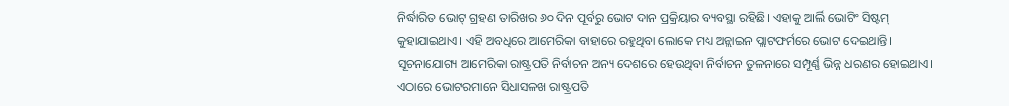ନିର୍ଦ୍ଧାରିତ ଭୋଟ୍ ଗ୍ରହଣ ତାରିଖର ୬୦ ଦିନ ପୂର୍ବରୁ ଭୋଟ ଦାନ ପ୍ରକ୍ରିୟାର ବ୍ୟବସ୍ଥା ରହିଛି। ଏହାକୁ ଆର୍ଲି ଭୋଟିଂ ସିଷ୍ଟମ୍ କୁହାଯାଇଥାଏ। ଏହି ଅବଧିରେ ଆମେରିକା ବାହାରେ ରହୁଥିବା ଲୋକେ ମଧ୍ୟ ଅନ୍ଲାଇନ ପ୍ଲାଟଫର୍ମରେ ଭୋଟ ଦେଇଥାନ୍ତି।
ସୂଚନାଯୋଗ୍ୟ ଆମେରିକା ରାଷ୍ଟ୍ରପତି ନିର୍ବାଚନ ଅନ୍ୟ ଦେଶରେ ହେଉଥିବା ନିର୍ବାଚନ ତୁଳନାରେ ସମ୍ପୂର୍ଣ୍ଣ ଭିନ୍ନ ଧରଣର ହୋଇଥାଏ। ଏଠାରେ ଭୋଟରମାନେ ସିଧାସଳଖ ରାଷ୍ଟ୍ରପତି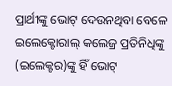ପ୍ରାର୍ଥୀଙ୍କୁ ଭୋଟ୍ ଦେଉନଥିବା ବେଳେ ଇଲେକ୍ଟୋରାଲ୍ କଲେଜ୍ର ପ୍ରତିନିଧିଙ୍କୁ (ଇଲେକ୍ଟର)ଙ୍କୁ ହିଁ ଭୋଟ୍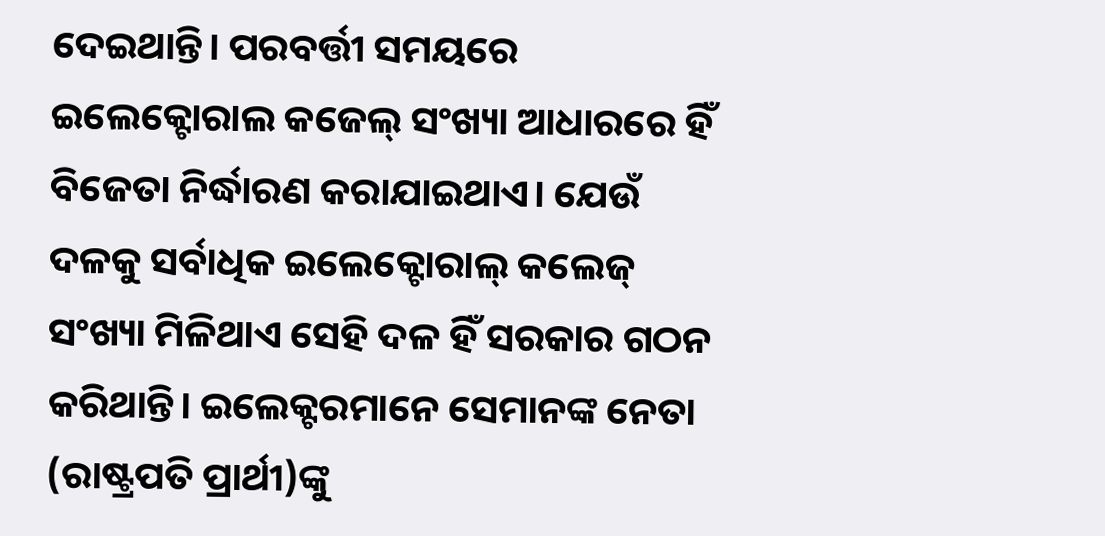ଦେଇଥାନ୍ତି। ପରବର୍ତ୍ତୀ ସମୟରେ ଇଲେକ୍ଟୋରାଲ କଜେଲ୍ ସଂଖ୍ୟା ଆଧାରରେ ହିଁ ବିଜେତା ନିର୍ଦ୍ଧାରଣ କରାଯାଇଥାଏ। ଯେଉଁ ଦଳକୁ ସର୍ବାଧିକ ଇଲେକ୍ଟୋରାଲ୍ କଲେଜ୍ ସଂଖ୍ୟା ମିଳିଥାଏ ସେହି ଦଳ ହିଁ ସରକାର ଗଠନ କରିଥାନ୍ତି। ଇଲେକ୍ଟରମାନେ ସେମାନଙ୍କ ନେତା (ରାଷ୍ଟ୍ରପତି ପ୍ରାର୍ଥୀ)ଙ୍କୁ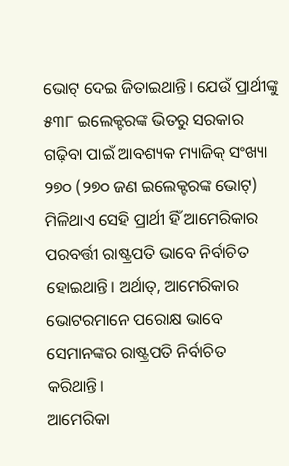ଭୋଟ୍ ଦେଇ ଜିତାଇଥାନ୍ତି। ଯେଉଁ ପ୍ରାର୍ଥୀଙ୍କୁ ୫୩୮ ଇଲେକ୍ଟରଙ୍କ ଭିତରୁ ସରକାର ଗଢ଼ିବା ପାଇଁ ଆବଶ୍ୟକ ମ୍ୟାଜିକ୍ ସଂଖ୍ୟା ୨୭୦ (୨୭୦ ଜଣ ଇଲେକ୍ଟରଙ୍କ ଭୋଟ୍) ମିଳିଥାଏ ସେହି ପ୍ରାର୍ଥୀ ହିଁ ଆମେରିକାର ପରବର୍ତ୍ତୀ ରାଷ୍ଟ୍ରପତି ଭାବେ ନିର୍ବାଚିତ ହୋଇଥାନ୍ତି। ଅର୍ଥାତ୍, ଆମେରିକାର ଭୋଟରମାନେ ପରୋକ୍ଷ ଭାବେ ସେମାନଙ୍କର ରାଷ୍ଟ୍ରପତି ନିର୍ବାଚିତ କରିଥାନ୍ତି।
ଆମେରିକା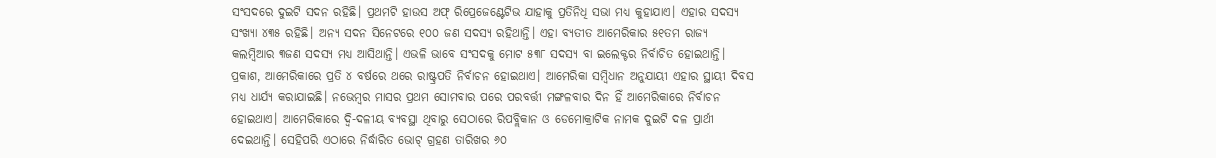ସଂସଦରେ ଦୁଇଟି ସଦନ ରହିଛି। ପ୍ରଥମଟି ହାଉସ ଅଫ୍ ରିପ୍ରେଜେଣ୍ଟେଟିଭ ଯାହାକୁ ପ୍ରତିନିଧି ସଭା ମଧ୍ୟ କୁହାଯାଏ। ଏହାର ସଦସ୍ୟ ସଂଖ୍ୟା ୪୩୫ ରହିଛି। ଅନ୍ୟ ସଦନ ସିନେଟରେ ୧୦୦ ଜଣ ସଦସ୍ୟ ରହିଥାନ୍ତି। ଏହା ବ୍ୟତୀତ ଆମେରିକାର ୫୧ତମ ରାଜ୍ୟ କଲମ୍ବିଆର ୩ଜଣ ସଦସ୍ୟ ମଧ୍ୟ ଆସିଥାନ୍ତି। ଏଭଳି ଭାବେ ସଂସଦକୁ ମୋଟ ୫୩୮ ସଦସ୍ୟ ବା ଇଲେକ୍ଟର ନିର୍ବାଚିତ ହୋଇଥାନ୍ତି। ପ୍ରକାଶ, ଆମେରିକାରେ ପ୍ରତି ୪ ବର୍ଷରେ ଥରେ ରାଷ୍ଟ୍ରପତି ନିର୍ବାଚନ ହୋଇଥାଏ। ଆମେରିକା ସମ୍ବିଧାନ ଅନୁଯାୟୀ ଏହାର ସ୍ଥାୟୀ ଦିବସ ମଧ୍ୟ ଧାର୍ଯ୍ୟ କରାଯାଇଛି। ନଭେମ୍ବର ମାସର ପ୍ରଥମ ସୋମବାର ପରେ ପରବର୍ତ୍ତୀ ମଙ୍ଗଳବାର ଦିନ ହିଁ ଆମେରିକାରେ ନିର୍ବାଚନ ହୋଇଥାଏ। ଆମେରିକାରେ ଦ୍ୱି-ଦଳୀୟ ବ୍ୟବସ୍ଥା ଥିବାରୁ ସେଠାରେ ରିପବ୍ଲିକାନ ଓ ଡେମୋକ୍ରାଟିକ ନାମକ ଦୁଇଟି ଦଳ ପ୍ରାର୍ଥୀ ଦେଇଥାନ୍ତି। ସେହିପରି ଏଠାରେ ନିର୍ଦ୍ଧାରିତ ଭୋଟ୍ ଗ୍ରହଣ ତାରିଖର ୬୦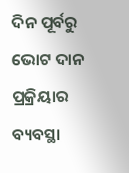ଦିନ ପୂର୍ବରୁ ଭୋଟ ଦାନ ପ୍ରକ୍ରିୟାର ବ୍ୟବସ୍ଥା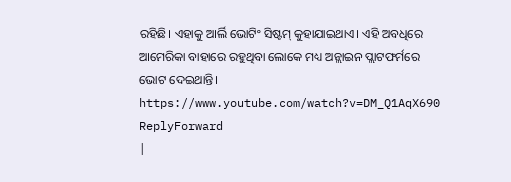ରହିଛି। ଏହାକୁ ଆର୍ଲି ଭୋଟିଂ ସିଷ୍ଟମ୍ କୁହାଯାଇଥାଏ। ଏହି ଅବଧିରେ ଆମେରିକା ବାହାରେ ରହୁଥିବା ଲୋକେ ମଧ୍ୟ ଅନ୍ଲାଇନ ପ୍ଲାଟଫର୍ମରେ ଭୋଟ ଦେଇଥାନ୍ତି।
https://www.youtube.com/watch?v=DM_Q1AqX690
ReplyForward
|